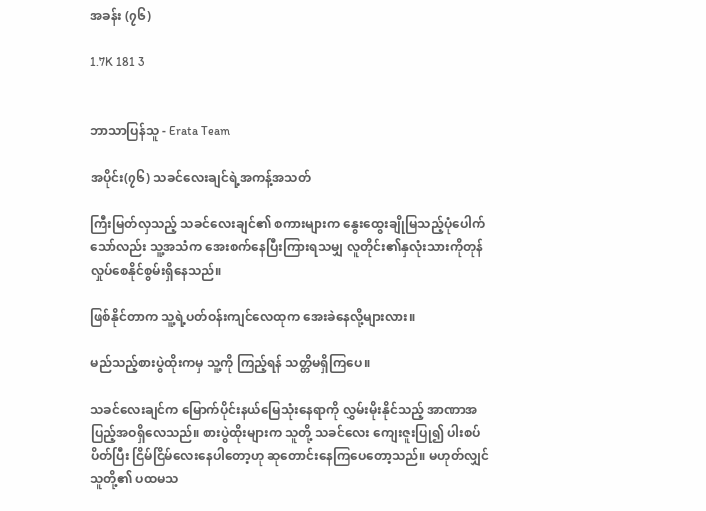အခန်း (၇၆)

1.7K 181 3


ဘာသာပြန်သူ - Erata Team

အပိုင်း(၇၆) သခင်လေးချင်ရဲ့အကန့်အသတ်

ကြီးမြတ်လှသည့် သခင်လေးချင်၏ စကားများက နွေးထွေးချိုမြသည့်ပုံပေါက်သော်လည်း သူ့အသံက အေးစက်နေပြီးကြားရသမျှ လူတိုင်း၏နှလုံးသားကိုတုန်လှုပ်စေနိုင်စွမ်းရှိနေသည်။

ဖြစ်နိုင်တာက သူ့ရဲ့ပတ်ဝန်းကျင်လေထုက အေးခဲနေလို့များလား။

မည်သည့်စားပွဲထိုးကမှ သူ့ကို ကြည့်ရန် သတ္တိမရှိကြပေ။

သခင်လေးချင်က မြောက်ပိုင်းနယ်မြေသုံးနေရာကို လွှမ်းမိုးနိုင်သည့် အာဏာအပြည့်အဝရှိလေသည်။ စားပွဲထိုးများက သူတို့ သခင်လေး ကျေးဇူးပြု၍ ပါးစပ်ပိတ်ပြီး ငြိမ်ငြိမ်လေးနေပါတော့ဟု ဆုတောင်းနေကြပေတော့သည်။ မဟုတ်လျှင် သူတို့၏ ပထမသ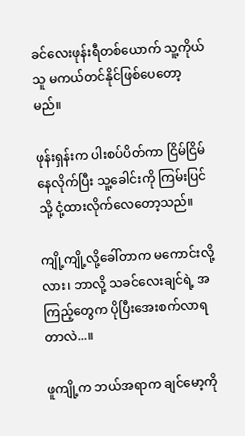ခင်လေးဖုန်းရီတစ်ယောက် သူ့ကိုယ်သူ မကယ်တင်နိုင်ဖြစ်ပေတော့မည်။

ဖုန်းရှန်းက ပါးစပ်ပိတ်ကာ ငြိမ်ငြိမ်နေလိုက်ပြီး သူ့ခေါင်းကို ကြမ်းပြင်သို့ ငုံ့ထားလိုက်လေတော့သည်။

ကျို့ကျို့လို့ခေါ်တာက မကောင်းလို့လား၊ ဘာလို့ သခင်လေးချင်ရဲ့ အကြည့်တွေက ပိုပြီးအေးစက်လာရတာလဲ...။

ဖူကျို့က ဘယ်အရာက ချင်မော့ကို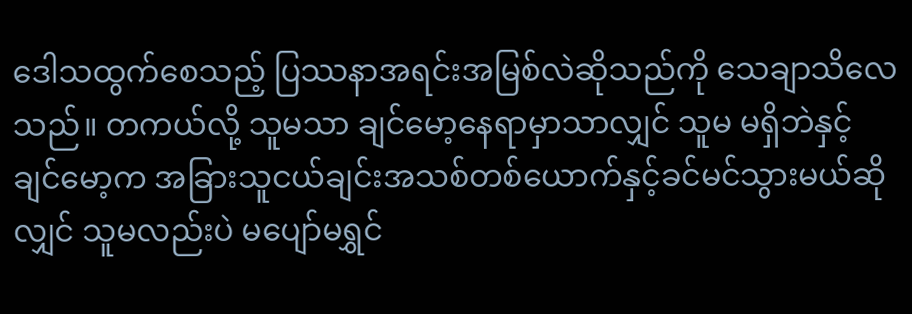ဒေါသထွက်စေသည့် ပြဿနာအရင်းအမြစ်လဲဆိုသည်ကို သေချာသိလေသည်။ တကယ်လို့ သူမသာ ချင်မော့နေရာမှာသာလျှင် သူမ မရှိဘဲနှင့် ချင်မော့က အခြားသူငယ်ချင်းအသစ်တစ်ယောက်နှင့်ခင်မင်သွားမယ်ဆိုလျှင် သူမလည်းပဲ မပျော်မရွှင်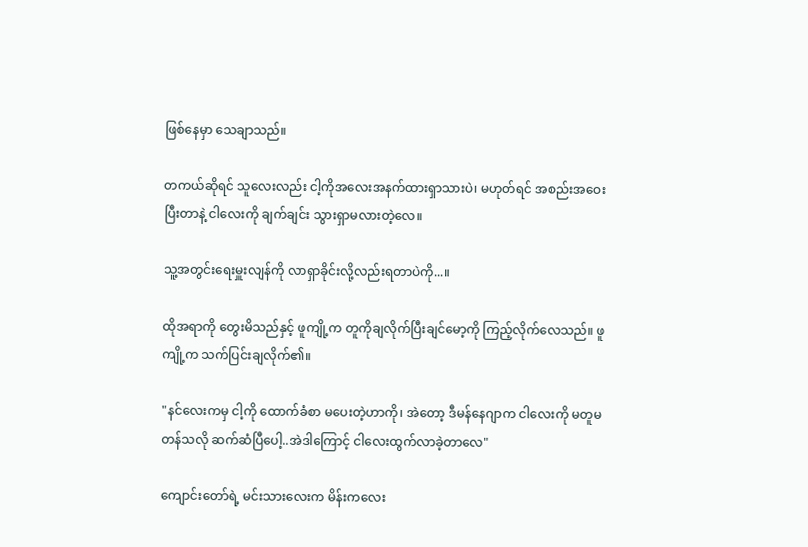ဖြစ်နေမှာ သေချာသည်။

တကယ်ဆိုရင် သူလေးလည်း ငါ့ကိုအလေးအနက်ထားရှာသားပဲ၊ မဟုတ်ရင် အစည်းအဝေးပြီးတာနဲ့ ငါလေးကို ချက်ချင်း သွားရှာမလားတဲ့လေ။

သူ့အတွင်းရေးမှူးလျန်ကို လာရှာခိုင်းလို့လည်းရတာပဲကို...။

ထိုအရာကို တွေးမိသည်နှင့် ဖူကျို့က တူကိုချလိုက်ပြီးချင်မော့ကို ကြည့်လိုက်လေသည်။ ဖူကျို့က သက်ပြင်းချလိုက်၏။

"နင်လေးကမှ ငါ့ကို ထောက်ခံစာ မပေးတဲ့ဟာကို၊ အဲတော့ ဒီမန်နေဂျာက ငါလေးကို မတူမတန်သလို ဆက်ဆံပြီပေါ့..အဲဒါကြောင့် ငါလေးထွက်လာခဲ့တာလေ"

ကျောင်းတော်ရဲ့ မင်းသားလေးက မိန်းကလေး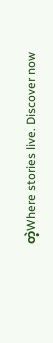တဲ့Where stories live. Discover now